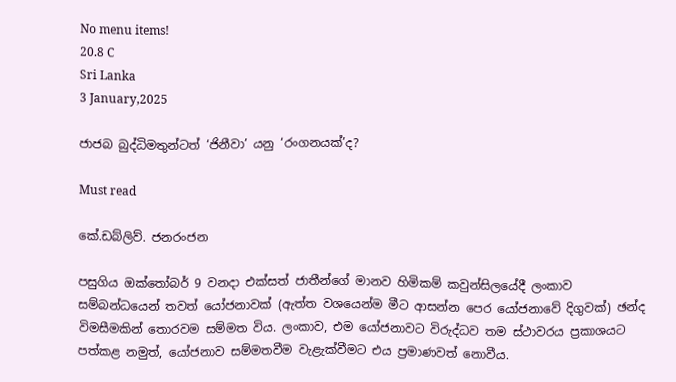No menu items!
20.8 C
Sri Lanka
3 January,2025

ජාජබ බුද්ධිමතුන්ටත් ‘ජිනීවා’ යනු ‘රංගනයක්’ද?

Must read

කේ.ඩබ්ලිව්. ජනරංජන

පසුගිය ඔක්තෝබර් 9 වනදා එක්සත් ජාතීන්ගේ මානව හිමිකම් කවුන්සිලයේදී ලංකාව සම්බන්ධයෙන් තවත් යෝජනාවක් (ඇත්ත වශයෙන්ම මීට ආසන්න පෙර යෝජනාවේ දිගුවක්) ඡන්ද විමසීමකින් තොරවම සම්මත විය. ලංකාව, එම යෝජනාවට විරුද්ධව තම ස්ථාවරය ප්‍රකාශයට පත්කළ නමුත්, යෝජනාව සම්මතවීම වැළැක්වීමට එය ප්‍රමාණවත් නොවීය.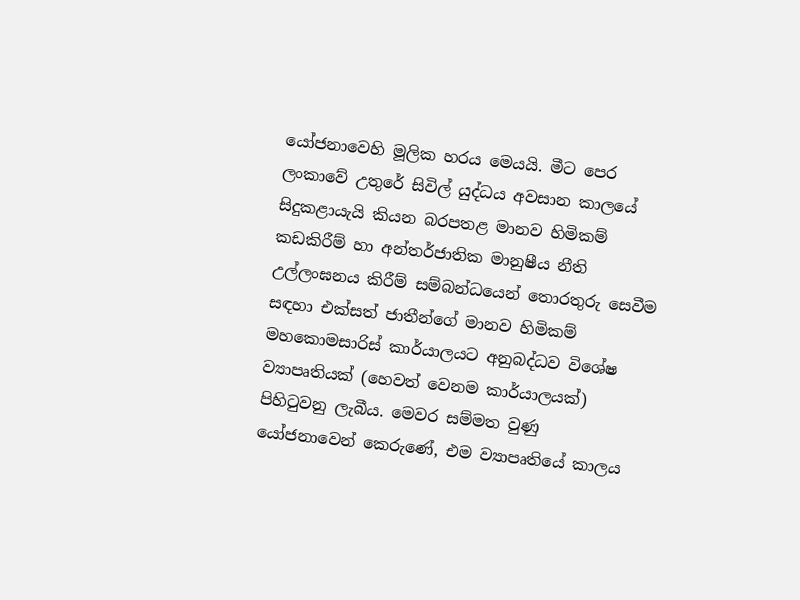යෝජනාවෙහි මූලික හරය මෙයයි. මීට පෙර ලංකාවේ උතුරේ සිවිල් යුද්ධය අවසාන කාලයේ සිදුකළායැයි කියන බරපතළ මානව හිමිකම් කඩකිරීම් හා අන්තර්ජාතික මානුෂීය නීති උල්ලංඝනය කිරීම් සම්බන්ධයෙන් තොරතුරු සෙවීම සඳහා එක්සත් ජාතීන්ගේ මානව හිමිකම් මහකොමසාරිස් කාර්යාලයට අනුබද්ධව විශේෂ ව්‍යාපෘතියක් (හෙවත් වෙනම කාර්යාලයක්) පිහිටුවනු ලැබීය. මෙවර සම්මත වුණු යෝජනාවෙන් කෙරුණේ, එම ව්‍යාපෘතියේ කාලය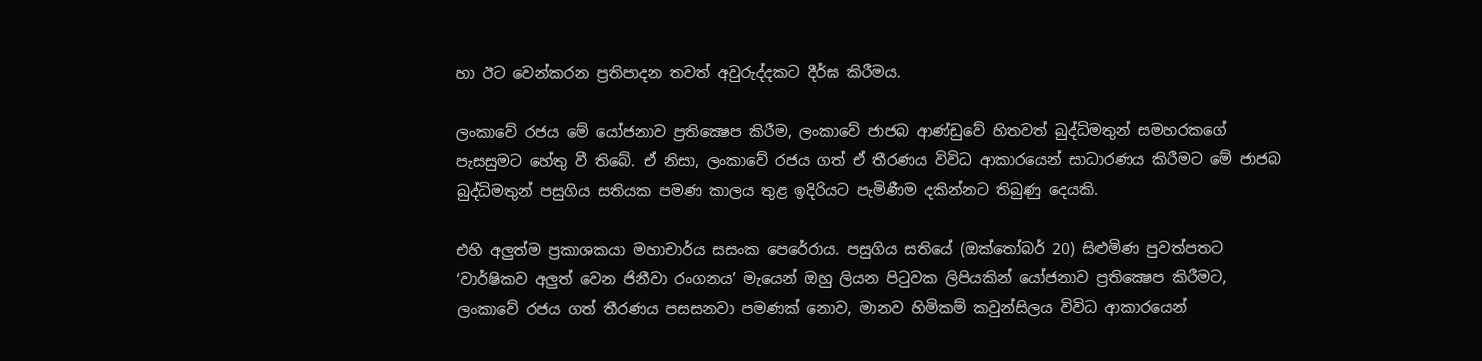හා ඊට වෙන්කරන ප්‍රතිපාදන තවත් අවුරුද්දකට දීර්ඝ කිරීමය.

ලංකාවේ රජය මේ යෝජනාව ප්‍රතික්‍ෂෙප කිරීම, ලංකාවේ ජාජබ ආණ්ඩුවේ හිතවත් බුද්ධිමතුන් සමහරකගේ පැසසුමට හේතු වී තිබේ. ඒ නිසා, ලංකාවේ රජය ගත් ඒ තීරණය විවිධ ආකාරයෙන් සාධාරණය කිරීමට මේ ජාජබ බුද්ධිමතුන් පසුගිය සතියක පමණ කාලය තුළ ඉදිරියට පැමිණීම දකින්නට තිබුණු දෙයකි.

එහි අලුත්ම ප්‍රකාශකයා මහාචාර්ය සසංක පෙරේරාය. පසුගිය සතියේ (ඔක්තෝබර් 20) සිළුමිණ පුවත්පතට ‘වාර්ෂිකව අලුත් වෙන ජිනීවා රංගනය’ මැයෙන් ඔහු ලියන පිටුවක ලිපියකින් යෝජනාව ප්‍රතික්‍ෂෙප කිරීමට, ලංකාවේ රජය ගත් තීරණය පසසනවා පමණක් නොව, මානව හිමිකම් කවුන්සිලය විවිධ ආකාරයෙන්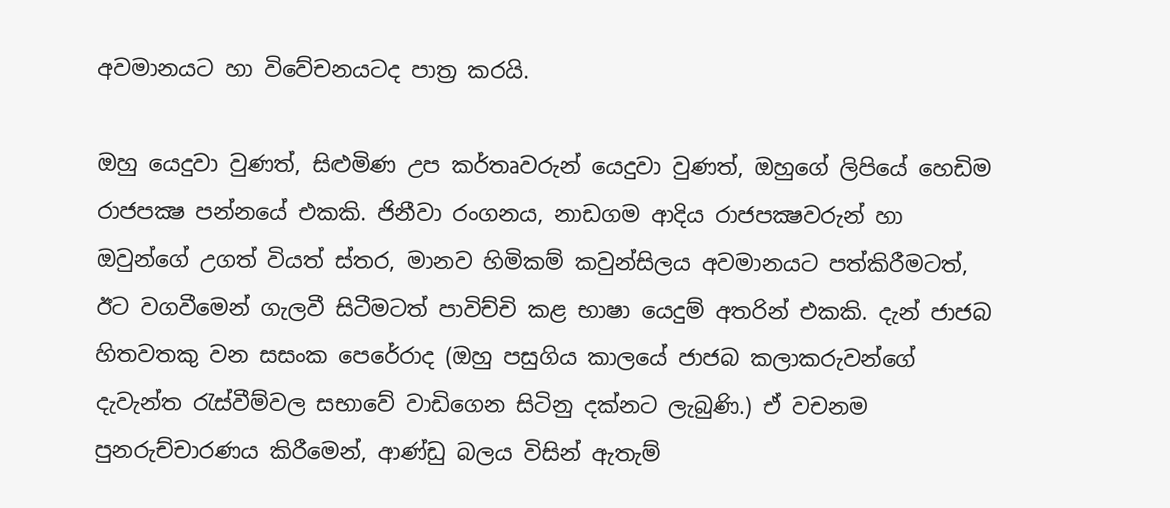අවමානයට හා විවේචනයටද පාත්‍ර කරයි.

ඔහු යෙදුවා වුණත්, සිළුමිණ උප කර්තෘවරුන් යෙදුවා වුණත්, ඔහුගේ ලිපියේ හෙඩිම රාජපක්‍ෂ පන්නයේ එකකි. ජිනීවා රංගනය, නාඩගම ආදිය රාජපක්‍ෂවරුන් හා ඔවුන්ගේ උගත් වියත් ස්තර, මානව හිමිකම් කවුන්සිලය අවමානයට පත්කිරීමටත්, ඊට වගවීමෙන් ගැලවී සිටීමටත් පාවිච්චි කළ භාෂා යෙදුම් අතරින් එකකි. දැන් ජාජබ හිතවතකු වන සසංක පෙරේරාද (ඔහු පසුගිය කාලයේ ජාජබ කලාකරුවන්ගේ දැවැන්ත රැස්වීම්වල සභාවේ වාඩිගෙන සිටිනු දක්නට ලැබුණි.) ඒ වචනම පුනරුච්චාරණය කිරීමෙන්, ආණ්ඩු බලය විසින් ඇතැම්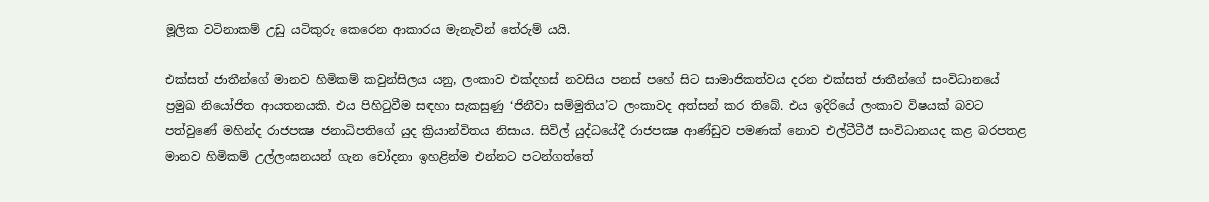මූලික වටිනාකම් උඩු යටිකුරු කෙරෙන ආකාරය මැනැවින් තේරුම් යයි.

එක්සත් ජාතීන්ගේ මානව හිමිකම් කවුන්සිලය යනු, ලංකාව එක්දහස් නවසිය පනස් පහේ සිට සාමාජිකත්වය දරන එක්සත් ජාතීන්ගේ සංවිධානයේ ප්‍රමුඛ නියෝජිත ආයතනයකි. එය පිහිටුවීම සඳහා සැකසුණු ‘ජිනීවා සම්මුතිය’ට ලංකාවද අත්සන් කර තිබේ. එය ඉදිරියේ ලංකාව විෂයක් බවට පත්වුණේ මහින්ද රාජපක්‍ෂ ජනාධිපතිගේ යුද ක්‍රියාන්විතය නිසාය. සිවිල් යුද්ධයේදී රාජපක්‍ෂ ආණ්ඩුව පමණක් නොව එල්ටීටීඊ සංවිධානයද කළ බරපතළ මානව හිමිකම් උල්ලංඝනයන් ගැන චෝදනා ඉහළින්ම එන්නට පටන්ගත්තේ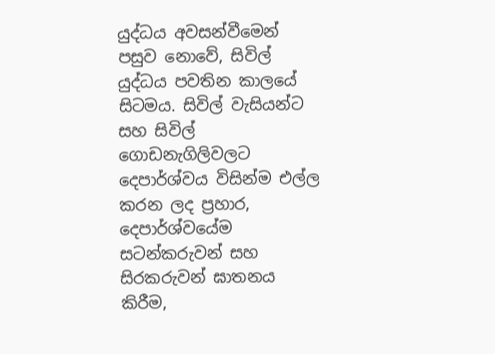යුද්ධය අවසන්වීමෙන් පසුව නොවේ, සිවිල් යුද්ධය පවතින කාලයේ සිටමය. සිවිල් වැසියන්ට සහ සිවිල් ගොඩනැගිලිවලට දෙපාර්ශ්වය විසින්ම එල්ල කරන ලද ප්‍රහාර, දෙපාර්ශ්වයේම සටන්කරුවන් සහ සිරකරුවන් ඝාතනය කිරීම,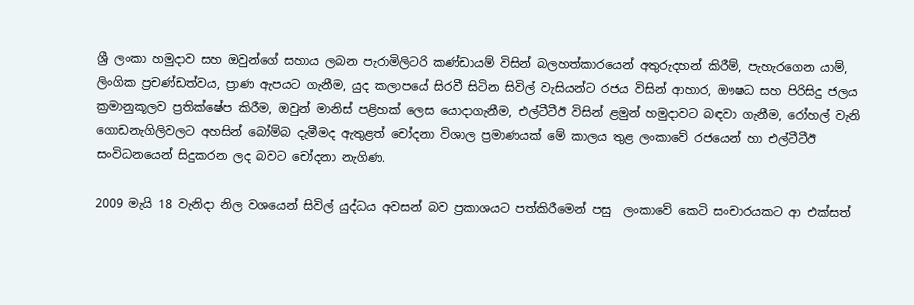ශ්‍රී ලංකා හමුදාව සහ ඔවුන්ගේ සහාය ලබන පැරාමිලිටරි කණ්ඩායම් විසින් බලහත්කාරයෙන් අතුරුදහන් කිරීම්, පැහැරගෙන යාම්, ලිංගික ප්‍රචණ්ඩත්වය, ප්‍රාණ ඇපයට ගැනීම, යුද කලාපයේ සිරවී සිටින සිවිල් වැසියන්ට රජය විසින් ආහාර, ඖෂධ සහ පිරිසිදු ජලය ක්‍රමානුකූලව ප්‍රතික්ෂේප කිරීම, ඔවුන් මානිස් පළිහක් ලෙස යොදාගැනීම, එල්ටීටීඊ විසින් ළමුන් හමුදාවට බඳවා ගැනීම, රෝහල් වැනි ගොඩනැගිලිවලට අහසින් බෝම්බ දැමීමද ඇතුළත් චෝදනා විශාල ප්‍රමාණයක් මේ කාලය තුළ ලංකාවේ රජයෙන් හා එල්ටීටීඊ සංවිධනයෙන් සිදුකරන ලද බවට චෝදනා නැගිණ.

2009 මැයි 18 වැනිදා නිල වශයෙන් සිවිල් යුද්ධය අවසන් බව ප්‍රකාශයට පත්කිරීමෙන් පසු  ලංකාවේ කෙටි සංචාරයකට ආ එක්සත්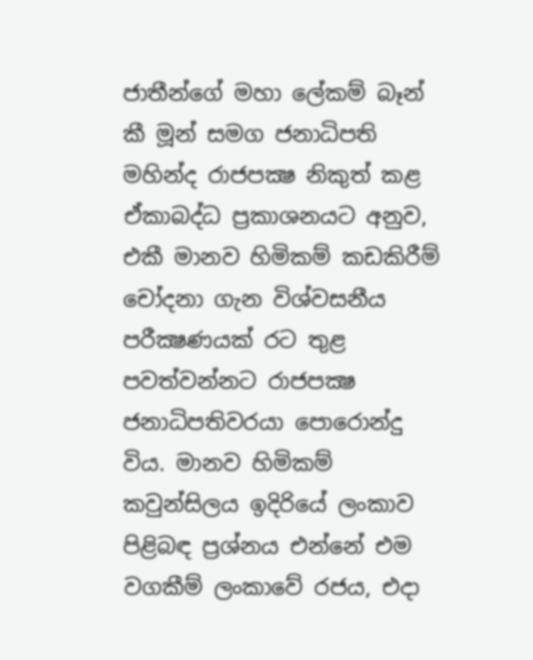ජාතීන්ගේ මහා ලේකම් බෑන් කී මූන් සමග ජනාධිපති මහින්ද රාජපක්‍ෂ නිකුත් කළ ඒකාබද්ධ ප්‍රකාශනයට අනුව, එකී මානව හිමිකම් කඩකිරීම් චෝදනා ගැන විශ්වසනීය පරීක්‍ෂණයක් රට තුළ පවත්වන්නට රාජපක්‍ෂ ජනාධිපතිවරයා පොරොන්දු විය. මානව හිමිකම් කවුන්සිලය ඉදිරියේ ලංකාව පිළිබඳ ප්‍රශ්නය එන්නේ එම වගකීම් ලංකාවේ රජය, එදා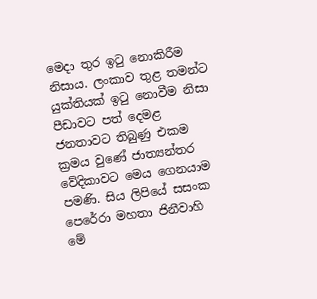මෙදා තුර ඉටු නොකිරීම නිසාය. ලංකාව තුළ තමන්ට යුක්තියක් ඉටු නොවීම නිසා පීඩාවට පත් දෙමළ ජනතාවට තිබුණු එකම ක්‍රමය වුණේ ජාත්‍යන්තර වේදිකාවට මෙය ගෙනයාම පමණි. සිය ලිපියේ සසංක පෙරේරා මහතා ජිනීවාහි මේ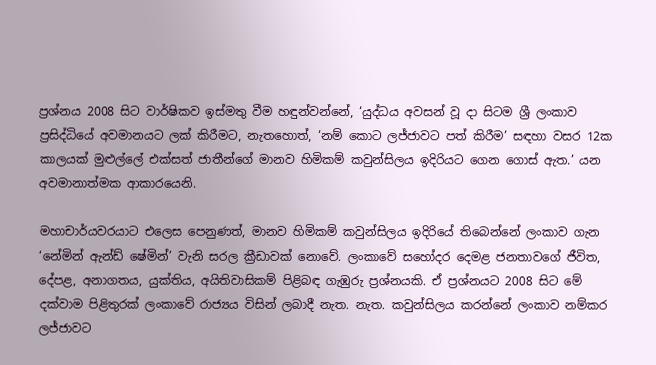ප්‍රශ්නය 2008 සිට වාර්ෂිකව ඉස්මතු වීම හඳුන්වන්නේ, ‘යුද්ධය අවසන් වූ දා සිටම ශ්‍රී ලංකාව ප්‍රසිද්ධියේ අවමානයට ලක් කිරීමට, නැතහොත්, ‘නම් කොට ලජ්ජාවට පත් කිරීම’ සඳහා වසර 12ක කාලයක් මුළුල්ලේ එක්සත් ජාතීන්ගේ මානව හිමිකම් කවුන්සිලය ඉදිරියට ගෙන ගොස් ඇත.’ යන අවමානාත්මක ආකාරයෙනි.

මහාචාර්යවරයාට එලෙස පෙනුණත්, මානව හිමිකම් කවුන්සිලය ඉදිරියේ තිබෙන්නේ ලංකාව ගැන ‘නේමින් ඇන්ඩ් ෂේමින්’ වැනි සරල ක්‍රීඩාවක් නොවේ. ලංකාවේ සහෝදර දෙමළ ජනතාවගේ ජීවිත, දේපළ, අනාගතය, යුක්තිය, අයිතිවාසිකම් පිළිබඳ ගැඹුරු ප්‍රශ්නයකි. ඒ ප්‍රශ්නයට 2008 සිට මේ දක්වාම පිළිතුරක් ලංකාවේ රාජ්‍යය විසින් ලබාදී නැත. නැත. කවුන්සිලය කරන්නේ ලංකාව නම්කර ලජ්ජාවට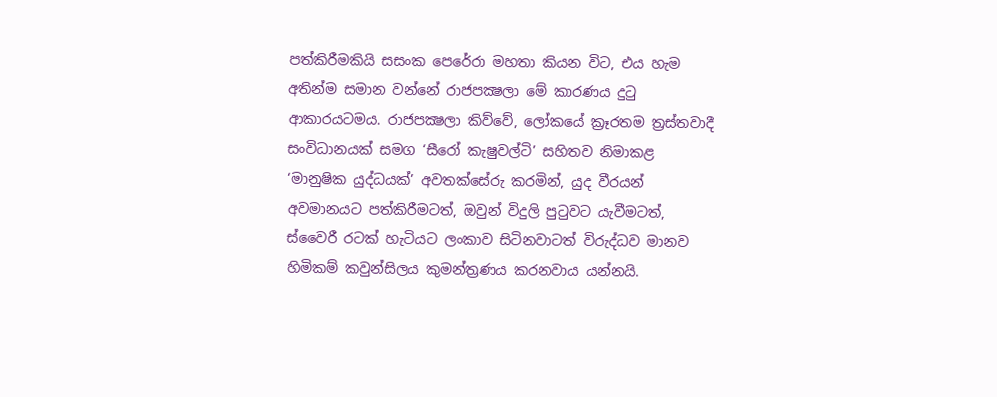පත්කිරීමකියි සසංක පෙරේරා මහතා කියන විට, එය හැම අතින්ම සමාන වන්නේ රාජපක්‍ෂලා මේ කාරණය දුටු ආකාරයටමය. රාජපක්‍ෂලා කිව්වේ, ලෝකයේ ක්‍රෑරතම ත්‍රස්තවාදී සංවිධානයක් සමග ‘සීරෝ කැෂුවල්ටි’ සහිතව නිමාකළ ‘මානුෂික යුද්ධයක්’ අවතක්සේරු කරමින්, යුද වීරයන් අවමානයට පත්කිරීමටත්, ඔවුන් විදුලි පුටුවට යැවීමටත්, ස්වෛරී රටක් හැටියට ලංකාව සිටිනවාටත් විරුද්ධව මානව හිමිකම් කවුන්සිලය කුමන්ත්‍රණය කරනවාය යන්නයි.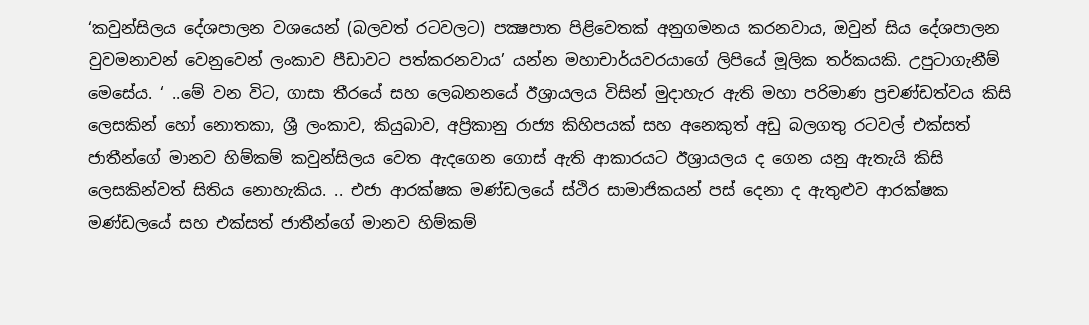‘කවුන්සිලය දේශපාලන වශයෙන් (බලවත් රටවලට) පක්‍ෂපාත පිළිවෙතක් අනුගමනය කරනවාය, ඔවුන් සිය දේශපාලන වුවමනාවන් වෙනුවෙන් ලංකාව පීඩාවට පත්කරනවාය’ යන්න මහාචාර්යවරයාගේ ලිපියේ මූලික තර්කයකි. උපුටාගැනීම් මෙසේය. ‘ ..මේ වන විට, ගාසා තීරයේ සහ ලෙබනනයේ ඊශ්‍රායලය විසින් මුදාහැර ඇති මහා පරිමාණ ප්‍රචණ්ඩත්වය කිසි ලෙසකින් හෝ නොතකා, ශ්‍රී ලංකාව, කියුබාව, අප්‍රිකානු රාජ්‍ය කිහිපයක් සහ අනෙකුත් අඩු බලගතු රටවල් එක්සත් ජාතීන්ගේ මානව හිම්කම් කවුන්සිලය වෙත ඇදගෙන ගොස් ඇති ආකාරයට ඊශ්‍රායලය ද ගෙන යනු ඇතැයි කිසි ලෙසකින්වත් සිතිය නොහැකිය. .. එජා ආරක්ෂක මණ්ඩලයේ ස්ථිර සාමාජිකයන් පස් දෙනා ද ඇතුළුව ආරක්ෂක මණ්ඩලයේ සහ එක්සත් ජාතීන්ගේ මානව හිම්කම්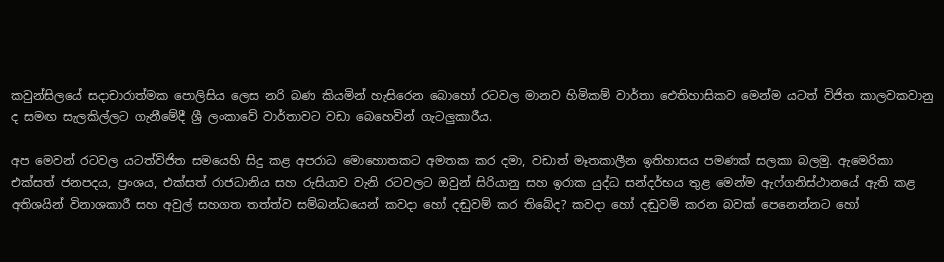කවුන්සිලයේ සදාචාරාත්මක පොලිසිය ලෙස නරි බණ කියමින් හැසිරෙන බොහෝ රටවල මානව හිමිකම් වාර්තා ඓතිහාසිකව මෙන්ම යටත් විජිත කාලවකවානු ද සමඟ සැලකිල්ලට ගැනීමේදී ශ්‍රී ලංකාවේ වාර්තාවට වඩා බෙහෙවින් ගැටලුකාරීය.

අප මෙවන් රටවල යටත්විජිත සමයෙහි සිදු කළ අපරාධ මොහොතකට අමතක කර දමා, වඩාත් මෑතකාලීන ඉතිහාසය පමණක් සලකා බලමු. ඇමෙරිකා එක්සත් ජනපදය, ප්‍රංශය, එක්සත් රාජධානිය සහ රුසියාව වැනි රටවලට ඔවුන් සිරියානු සහ ඉරාක යුද්ධ සන්දර්භය තුළ මෙන්ම ඇෆ්ගනිස්ථානයේ ඇති කළ අතිශයින් විනාශකාරී සහ අවුල් සහගත තත්ත්ව සම්බන්ධයෙන් කවදා හෝ දඬුවම් කර තිබේද? කවදා හෝ දඬුවම් කරන බවක් පෙනෙන්නට හෝ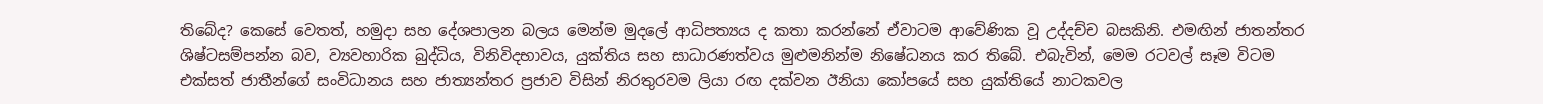තිබේද? කෙසේ වෙතත්, හමුදා සහ දේශපාලන බලය මෙන්ම මුදලේ ආධිපත්‍යය ද කතා කරන්නේ ඒවාටම ආවේණික වූ උද්දච්ච බසකිනි. එමඟින් ජාතන්තර ශිෂ්ටසම්පන්න බව, ව්‍යවහාරික බුද්ධිය, විනිවිදභාවය, යුක්තිය සහ සාධාරණත්වය මුළුමනින්ම නිෂේධනය කර තිබේ. එබැවින්, මෙම රටවල් සෑම විටම එක්සත් ජාතීන්ගේ සංවිධානය සහ ජාත්‍යන්තර ප්‍රජාව විසින් නිරතුරවම ලියා රඟ දක්වන ඊනියා කෝපයේ සහ යුක්තියේ නාටකවල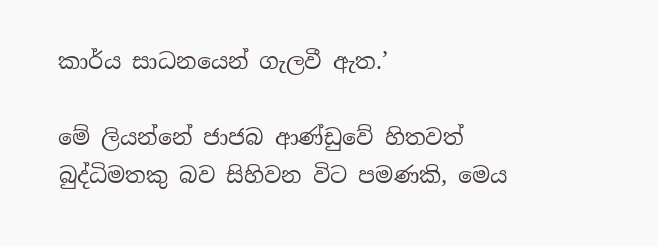කාර්ය සාධනයෙන් ගැලවී ඇත.’

මේ ලියන්නේ ජාජබ ආණ්ඩුවේ හිතවත් බුද්ධිමතකු බව සිහිවන විට පමණකි, මෙය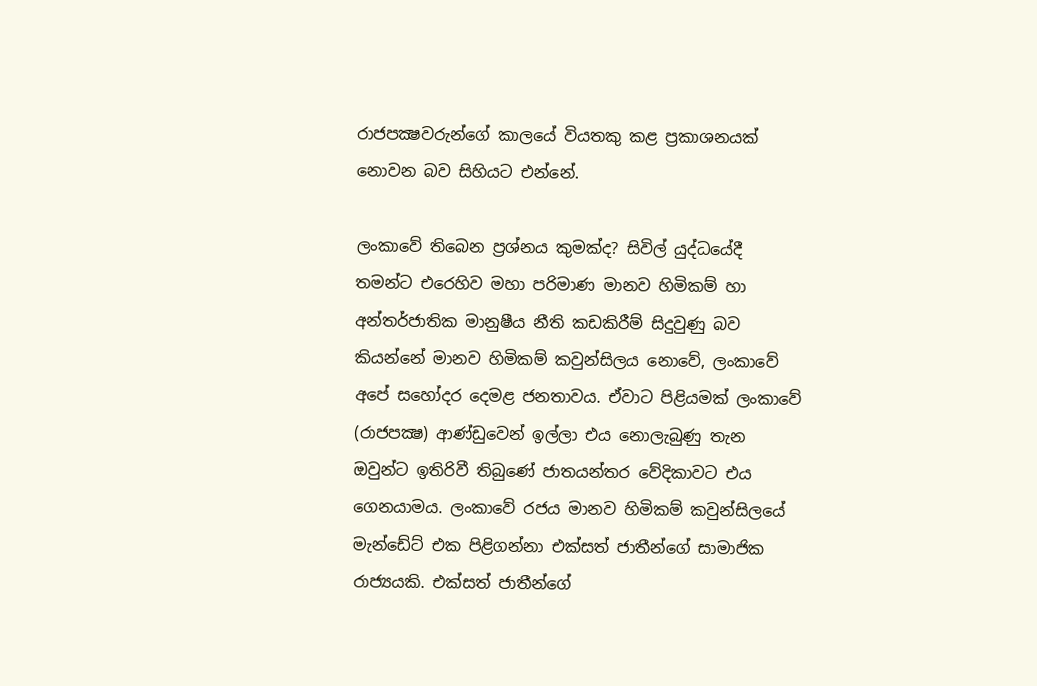රාජපක්‍ෂවරුන්ගේ කාලයේ වියතකු කළ ප්‍රකාශනයක් නොවන බව සිහියට එන්නේ.

ලංකාවේ තිබෙන ප්‍රශ්නය කුමක්ද? සිවිල් යුද්ධයේදී තමන්ට එරෙහිව මහා පරිමාණ මානව හිමිකම් හා අන්තර්ජාතික මානුෂීය නීති කඩකිරීම් සිදුවුණු බව කියන්නේ මානව හිමිකම් කවුන්සිලය නොවේ, ලංකාවේ අපේ සහෝදර දෙමළ ජනතාවය. ඒවාට පිළියමක් ලංකාවේ (රාජපක්‍ෂ) ආණ්ඩුවෙන් ඉල්ලා එය නොලැබුණු තැන ඔවුන්ට ඉතිරිවී තිබුණේ ජාතයන්තර වේදිකාවට එය ගෙනයාමය. ලංකාවේ රජය මානව හිමිකම් කවුන්සිලයේ මැන්ඩේට් එක පිළිගන්නා එක්සත් ජාතීන්ගේ සාමාජික රාජ්‍යයකි. එක්සත් ජාතීන්ගේ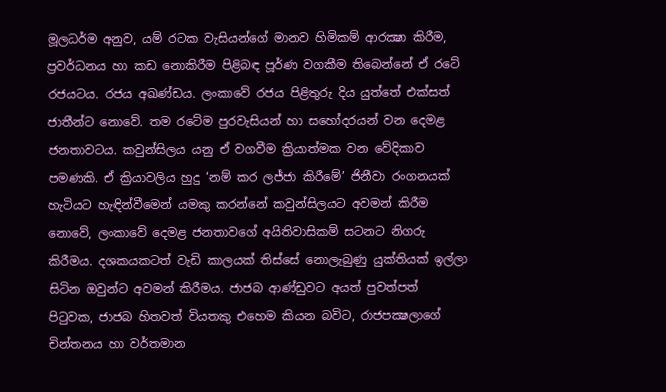මූලධර්ම අනුව, යම් රටක වැසියන්ගේ මානව හිමිකම් ආරක්‍ෂා කිරීම, ප්‍රවර්ධනය හා කඩ නොකිරීම පිළිබඳ පූර්ණ වගකීම තිබෙන්නේ ඒ රටේ රජයටය. රජය අඛණ්ඩය. ලංකාවේ රජය පිළිතුරු දිය යුත්තේ එක්සත් ජාතීන්ට නොවේ. තම රටේම පුරවැසියන් හා සහෝදරයන් වන දෙමළ ජනතාවටය. කවුන්සිලය යනු ඒ වගවීම ක්‍රියාත්මක වන වේදිකාව පමණකි. ඒ ක්‍රියාවලිය හුදු ‘නම් කර ලජ්ජා කිරීමේ’ ජිනීවා රංගනයක් හැටියට හැඳින්වීමෙන් යමකු කරන්නේ කවුන්සිලයට අවමන් කිරීම නොවේ, ලංකාවේ දෙමළ ජනතාවගේ අයිතිවාසිකම් සටනට නිගරු කිරීමය. දශකයකටත් වැඩි කාලයක් තිස්සේ නොලැබුණු යුක්තියක් ඉල්ලා සිටින ඔවුන්ට අවමන් කිරීමය. ජාජබ ආණ්ඩුවට අයත් පුවත්පත් පිටුවක, ජාජබ හිතවත් වියතකු එහෙම කියන බවිට, රාජපක්‍ෂලාගේ චින්තනය හා වර්තමාන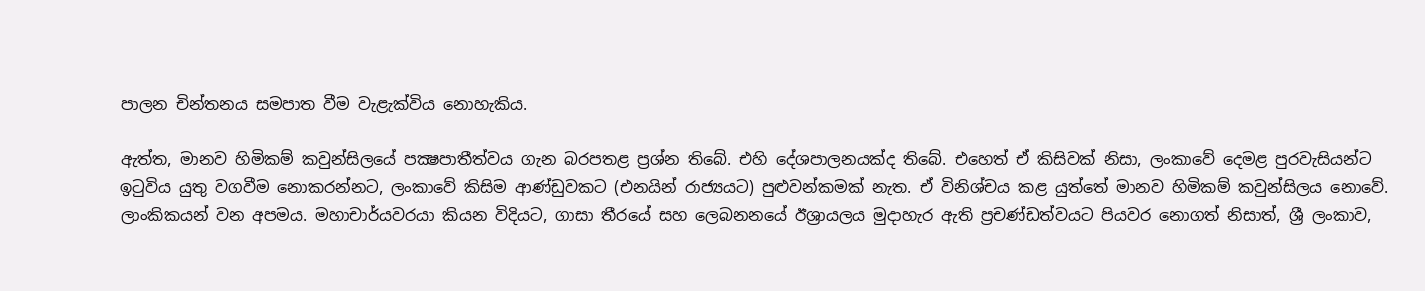පාලන චින්තනය සමපාත වීම වැළැක්විය නොහැකිය.

ඇත්ත, මානව හිමිකම් කවුන්සිලයේ පක්‍ෂපාතීත්වය ගැන බරපතළ ප්‍රශ්න තිබේ. එහි දේශපාලනයක්ද තිබේ. එහෙත් ඒ කිසිවක් නිසා, ලංකාවේ දෙමළ පුරවැසියන්ට ඉටුවිය යුතු වගවීම නොකරන්නට, ලංකාවේ කිසිම ආණ්ඩුවකට (එනයින් රාජ්‍යයට) පුළුවන්කමක් නැත. ඒ විනිශ්චය කළ යුත්තේ මානව හිමිකම් කවුන්සිලය නොවේ. ලාංකිකයන් වන අපමය. මහාචාර්යවරයා කියන විදියට, ගාසා තීරයේ සහ ලෙබනනයේ ඊශ්‍රායලය මුදාහැර ඇති ප්‍රචණ්ඩත්වයට පියවර නොගත් නිසාත්, ශ්‍රී ලංකාව,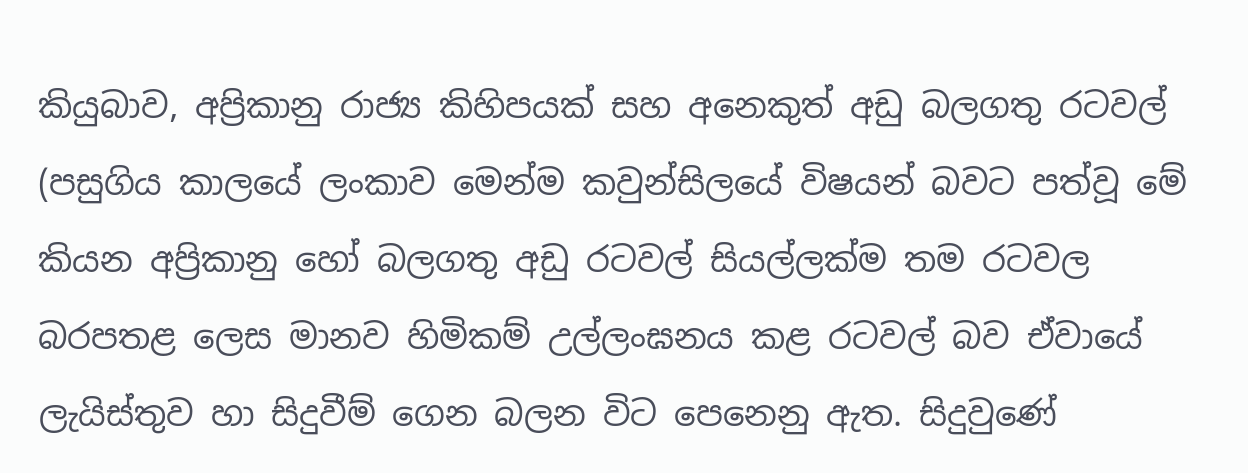කියුබාව, අප්‍රිකානු රාජ්‍ය කිහිපයක් සහ අනෙකුත් අඩු බලගතු රටවල් (පසුගිය කාලයේ ලංකාව මෙන්ම කවුන්සිලයේ විෂයන් බවට පත්වූ මේ කියන අප්‍රිකානු හෝ බලගතු අඩු රටවල් සියල්ලක්ම තම රටවල බරපතළ ලෙස මානව හිමිකම් උල්ලංඝනය කළ රටවල් බව ඒවායේ ලැයිස්තුව හා සිදුවීම් ගෙන බලන විට පෙනෙනු ඇත. සිදුවුණේ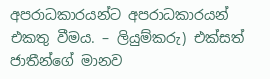අපරාධකාරයන්ට අපරාධකාරයන් එකතු වීමය. – ලියුම්කරු) එක්සත් ජාතීන්ගේ මානව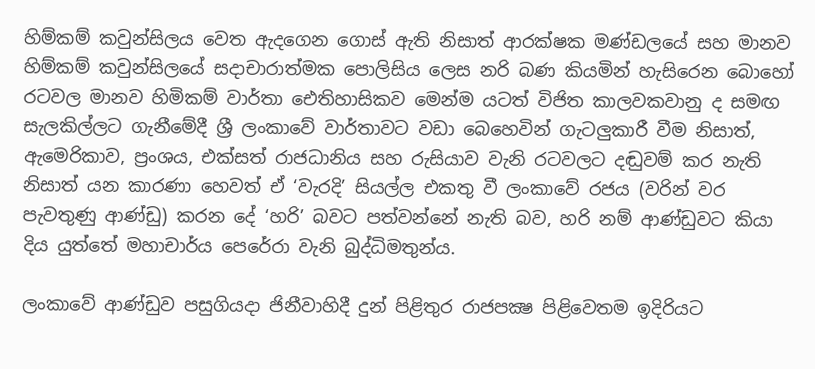හිම්කම් කවුන්සිලය වෙත ඇදගෙන ගොස් ඇති නිසාත් ආරක්ෂක මණ්ඩලයේ සහ මානව හිම්කම් කවුන්සිලයේ සදාචාරාත්මක පොලිසිය ලෙස නරි බණ කියමින් හැසිරෙන බොහෝ රටවල මානව හිමිකම් වාර්තා ඓතිහාසිකව මෙන්ම යටත් විජිත කාලවකවානු ද සමඟ සැලකිල්ලට ගැනීමේදී ශ්‍රී ලංකාවේ වාර්තාවට වඩා බෙහෙවින් ගැටලුකාරී වීම නිසාත්, ඇමෙරිකාව, ප්‍රංශය, එක්සත් රාජධානිය සහ රුසියාව වැනි රටවලට දඬුවම් කර නැති නිසාත් යන කාරණා හෙවත් ඒ ‘වැරදි’ සියල්ල එකතු වී ලංකාවේ රජය (වරින් වර පැවතුණු ආණ්ඩු) කරන දේ ‘හරි’ බවට පත්වන්නේ නැති බව, හරි නම් ආණ්ඩුවට කියා දිය යුත්තේ මහාචාර්ය පෙරේරා වැනි බුද්ධිමතුන්ය.

ලංකාවේ ආණ්ඩුව පසුගියදා ජිනීවාහිදී දුන් පිළිතුර රාජපක්‍ෂ පිළිවෙතම ඉදිරියට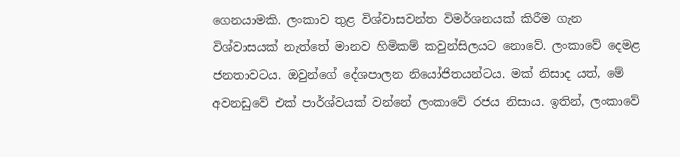ගෙනයාමකි. ලංකාව තුළ විශ්වාසවන්ත විමර්ශනයක් කිරීම ගැන විශ්වාසයක් නැත්තේ මානව හිමිකම් කවුන්සිලයට නොවේ. ලංකාවේ දෙමළ ජනතාවටය. ඔවුන්ගේ දේශපාලන නියෝජිතයන්ටය. මක් නිසාද යත්, මේ අවනඩුවේ එක් පාර්ශ්වයක් වන්නේ ලංකාවේ රජය නිසාය. ඉතින්, ලංකාවේ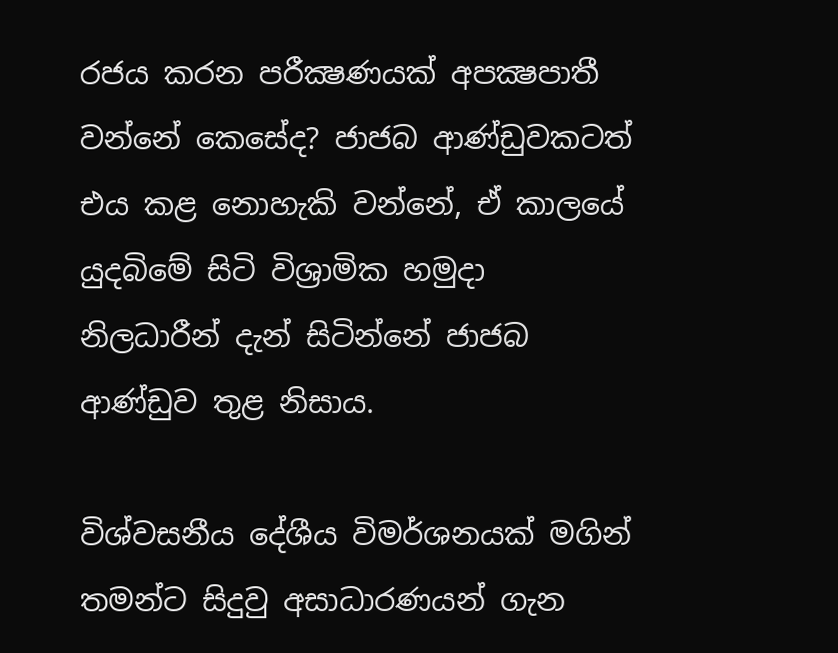රජය කරන පරීක්‍ෂණයක් අපක්‍ෂපාතී වන්නේ කෙසේද? ජාජබ ආණ්ඩුවකටත් එය කළ නොහැකි වන්නේ, ඒ කාලයේ යුදබිමේ සිටි විශ්‍රාමික හමුදා නිලධාරීන් දැන් සිටින්නේ ජාජබ ආණ්ඩුව තුළ නිසාය.

විශ්වසනීය දේශීය විමර්ශනයක් මගින් තමන්ට සිදුවු අසාධාරණයන් ගැන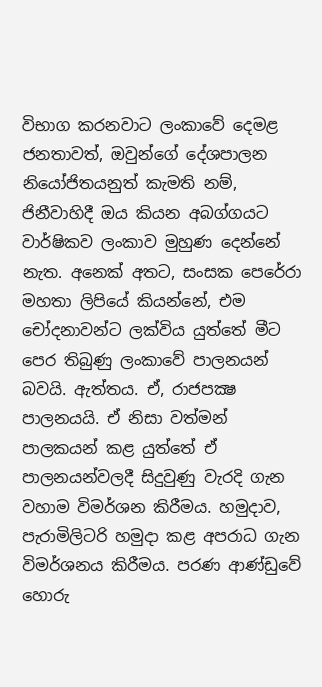විභාග කරනවාට ලංකාවේ දෙමළ ජනතාවත්, ඔවුන්ගේ දේශපාලන නියෝජිතයනුත් කැමති නම්, ජිනීවාහිදී ඔය කියන අබග්ගයට වාර්ෂිකව ලංකාව මුහුණ දෙන්නේ නැත. අනෙක් අතට, සංසක පෙරේරා මහතා ලිපියේ කියන්නේ, එම චෝදනාවන්ට ලක්විය යුත්තේ මීට පෙර තිබුණු ලංකාවේ පාලනයන් බවයි. ඇත්තය. ඒ, රාජපක්‍ෂ පාලනයයි. ඒ නිසා වත්මන් පාලකයන් කළ යුත්තේ ඒ පාලනයන්වලදී සිදුවුණු වැරදි ගැන වහාම විමර්ශන කිරීමය. හමුදාව, පැරාමිලිටරි හමුදා කළ අපරාධ ගැන විමර්ශනය කිරීමය. පරණ ආණ්ඩුවේ හොරු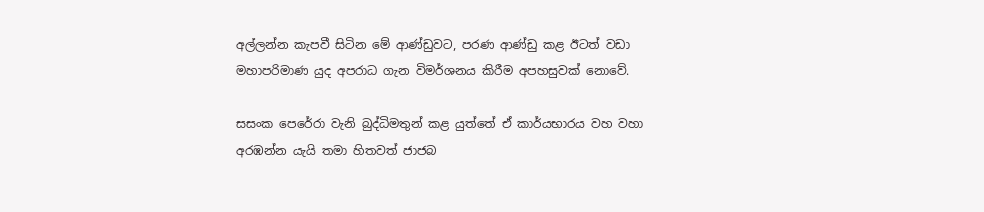අල්ලන්න කැපවී සිටින මේ ආණ්ඩුවට, පරණ ආණ්ඩු කළ ඊටත් වඩා මහාපරිමාණ යුද අපරාධ ගැන විමර්ශනය කිරීම අපහසුවක් නොවේ.

සසංක පෙරේරා වැනි බුද්ධිමතුන් කළ යුත්තේ ඒ කාර්යභාරය වහ වහා අරඹන්න යැයි තමා හිතවත් ජාජබ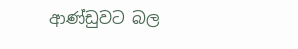ආණ්ඩුවට බල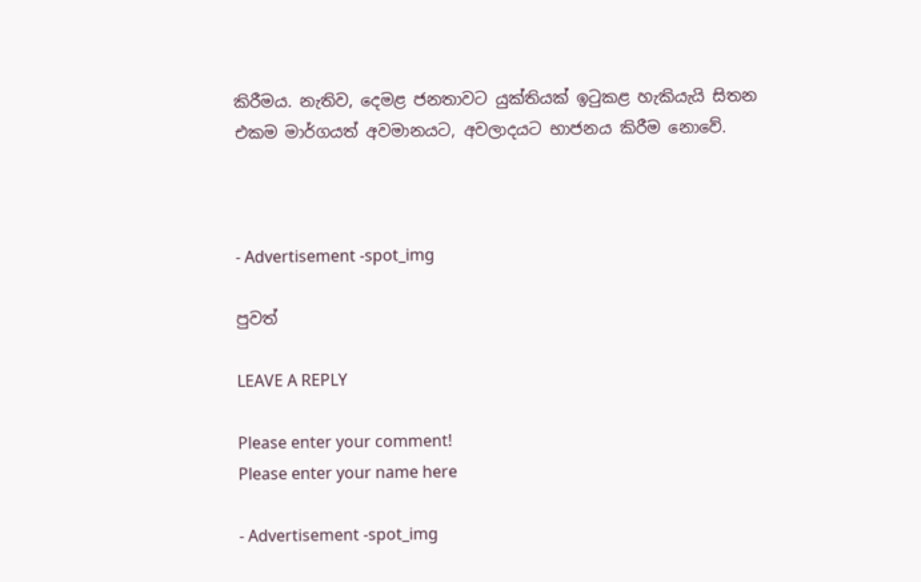කිරීමය. නැතිව, දෙමළ ජනතාවට යුක්තියක් ඉටුකළ හැකියැයි සිතන එකම මාර්ගයත් අවමානයට, අවලාදයට භාජනය කිරීම නොවේ.



- Advertisement -spot_img

පුවත්

LEAVE A REPLY

Please enter your comment!
Please enter your name here

- Advertisement -spot_img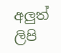අලුත් ලිපි